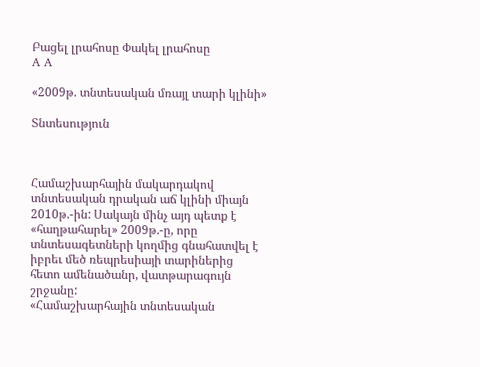Բացել լրահոսը Փակել լրահոսը
A A

«2009թ. տնտեսական մռայլ տարի կլինի»

Տնտեսություն



Համաշխարհային մակարդակով տնտեսական դրական աճ կլինի միայն 2010թ.-ին: Սակայն մինչ այդ պետք է «հաղթահարել» 2009թ.-ը, որը տնտեսագետների կողմից գնահատվել է իբրեւ մեծ ռեպրեսիայի տարիներից հետո ամենածանր, վատթարագույն շրջանը:
«Համաշխարհային տնտեսական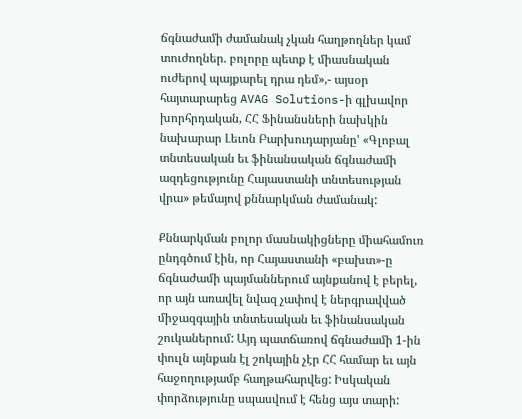ճգնաժամի ժամանակ չկան հաղթողներ կամ տուժողներ. բոլորը պետք է միասնական ուժերով պայքարել դրա դեմ»,- այսօր հայտարարեց AVAG Solutions-ի գլխավոր խորհրդական, ՀՀ Ֆինանսների նախկին նախարար Լեւոն Բարխուդարյանը' «Գլոբալ տնտեսական եւ ֆինանսական ճգնաժամի ազդեցությունը Հայաստանի տնտեսության վրա» թեմայով քննարկման ժամանակ:

Քննարկման բոլոր մասնակիցները միահամուռ ընդգծում էին, որ Հայաստանի «բախտ»-ը ճգնաժամի պայմաններում այնքանով է բերել, որ այն առավել նվազ չափով է ներգրավված միջազգային տնտեսական եւ ֆինանսական շուկաներում: Այդ պատճառով ճգնաժամի 1-ին փուլն այնքան էլ շոկային չէր ՀՀ համար եւ այն հաջողությամբ հաղթահարվեց: Իսկական փորձությունը սպասվում է հենց այս տարի: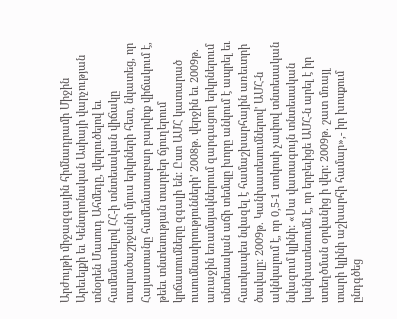Արժույթի միջազգային հիմնադրամի Միջին Արեւելքի եւ Կենտրոնական Ասիայի վարչության տնօրեն Մասուդ Ահմեդը, վերլուծելով եւ համեմատելով ՀՀ-ի տնտեսական վիճակը տարածաշրջանի մյուս երկրների հետ, նկատեց, որ Հայաստանը համեմատաբար բարվոք վիճակում է, թեեւ տնտեսության տարբեր ճյուղերում կրճատումները զգալի են: Ըստ ԱՄՀ կատարած ուսումնասիրությունների' 2008թ. վերջին եւ 2009թ. առաջին եռամսյակներում զարգացող երկրներում տնտեսական աճի տեմպը խորը անկում է ապրել եւ հատկապես նվազել է համաշխարհային առեւտրի ծավալը: 2009թ. Կանխատեսումներով' ԱՄՀ-ն ակնկալում է, որ 0,5-1 տոկոսի չափով տնտեսական նվազում կլինի: «Սա վատագույն տնտեսական կանխատեսումն է, որ երբեւիցե ԱՄՀ-ն արել է իր ստեղծման օրվանից ի վեր: 2009թ. շատ մռայլ տարի կլինի աշխարհի համար»,- իր խոսքում ընդգծեց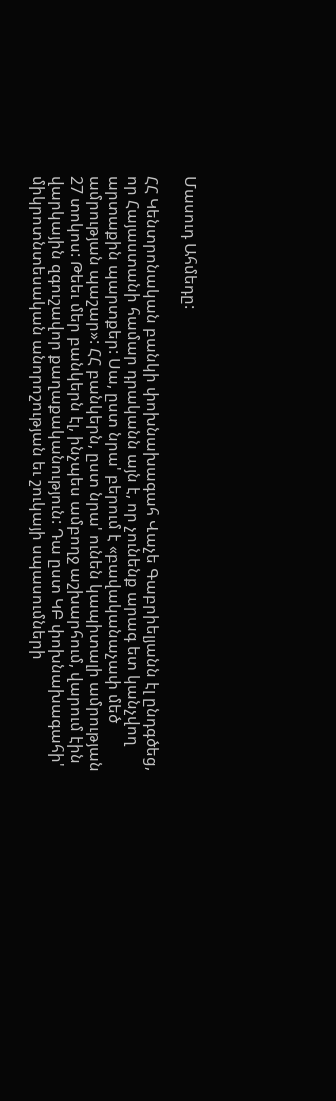Մասուդ Ահմեդը:

ՀՀ Կենտրոնական բանկի փոխնախագահ Վաչե Գաբրիելյանն էլ ընդգծեց, որ Հայաստանի համար դրականն այն է, որ չունենք արագ ետ կանչվող արտաքին պարտքեր: Սա, ըստ նրա' բերում է «բավականաչափ մեծ ամրության պաշար»: ՀՀ բանկերն, ըստ նրա' ունեն կապիտալի ամրության 27 տոկոս: Թեեւ մեր բանկերն էլ, ինչպես ամբողջ աշխարհում, վարում էին վարկային զգուշավոր քաղաքականություն: Դա ըստ ԿԲ փոխնախագահի' միկրոտնտեսական անորոշության եւ շուկայի սպասումների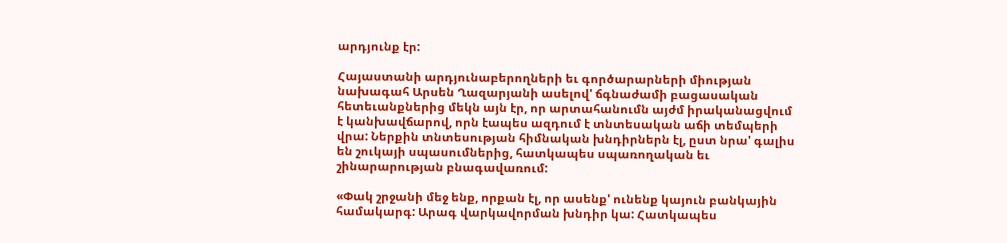արդյունք էր:

Հայաստանի արդյունաբերողների եւ գործարարների միության նախագահ Արսեն Ղազարյանի ասելով' ճգնաժամի բացասական հետեւանքներից մեկն այն էր, որ արտահանումն այժմ իրականացվում է կանխավճարով, որն էապես ազդում է տնտեսական աճի տեմպերի վրա: Ներքին տնտեսության հիմնական խնդիրներն էլ, ըստ նրա' գալիս են շուկայի սպասումներից, հատկապես սպառողական եւ շինարարության բնագավառում:

«Փակ շրջանի մեջ ենք, որքան էլ, որ ասենք' ունենք կայուն բանկային համակարգ: Արագ վարկավորման խնդիր կա: Հատկապես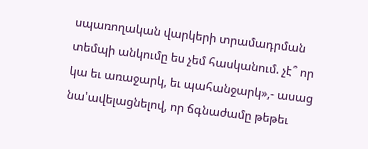սպառողական վարկերի տրամադրման տեմպի անկումը ես չեմ հասկանում. չէ՞ որ կա եւ առաջարկ, եւ պահանջարկ»,- ասաց նա'ավելացնելով, որ ճգնաժամը թեթեւ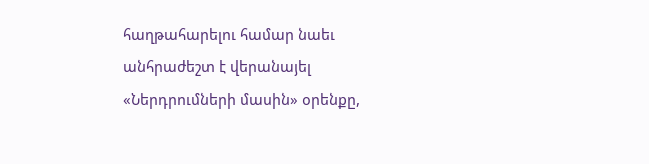հաղթահարելու համար նաեւ անհրաժեշտ է վերանայել «Ներդրումների մասին» օրենքը,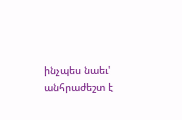ինչպես նաեւ' անհրաժեշտ է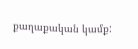քաղաքական կամք: